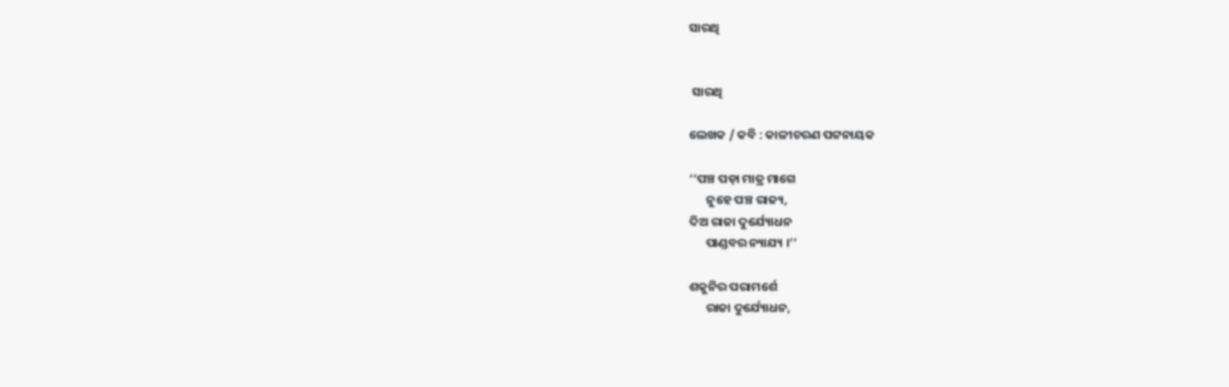ସାରଥି


 ସାରଥି

ଲେଖକ / କବି : କାଳୀଚରଣ ପଟ୍ଟନାୟକ

‘‘ପଞ୍ଚ ପଡ଼ା ମାତ୍ର ମାଗେ
      ନୁହେ ପଞ୍ଚ ରାଜ୍ୟ,
ଦିଅ ରାଜା ଦୁର୍ଯ୍ୟୋଧନ
      ପାଣ୍ଡବର ନ୍ୟାଯ୍ୟ ।’’

ଶକୁନିର ପରାମର୍ଶେ
      ରାଜା ଦୁର୍ଯ୍ୟୋଧନ,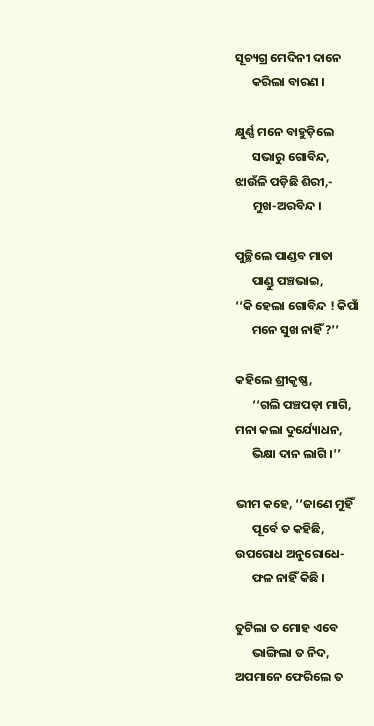ସୂଚ୍ୟଗ୍ର ମେଦିନୀ ଦାନେ
      କରିଲା ବାରଣ ।

କ୍ଷୁର୍ଣ୍ଣ ମନେ ବାହୁଡ଼ିଲେ
      ସଭାରୁ ଗୋବିନ୍ଦ,
ଝାଉଁଳି ପଡ଼ିଛି ଶିରୀ,-
      ମୁଖ-ଅରବିନ୍ଦ ।

ପୁଚ୍ଛିଲେ ପାଣ୍ଡବ ମାତା
      ପାଣ୍ଡୁ ପଞ୍ଚଭାଇ,
‘‘କି ହେଲା ଗୋବିନ୍ଦ ! କିପାଁ
      ମନେ ସୁଖ ନାହିଁ ?’’

କହିଲେ ଶ୍ରୀକୃଷ୍ଣ,
      ‘‘ଗଲି ପଞ୍ଚପଡ଼ା ମାଗି,
ମନା କଲା ଦୁର୍ଯ୍ୟୋଧନ,
      ଭିକ୍ଷା ଦାନ ଲାଗି ।’’

ଭୀମ କହେ, ‘‘ଜାଣେ ମୁହିଁ
      ପୂର୍ବେ ତ କହିଛି,
ଉପରୋଧ ଅନୁରୋଧେ-
      ଫଳ ନାହିଁ କିଛି ।

ତୁଟିଲା ତ ମୋହ ଏବେ
      ଭାଙ୍ଗିଲା ତ ନିଦ,
ଅପମାନେ ଫେରିଲେ ତ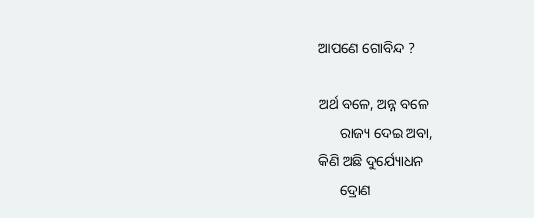ଆପଣେ ଗୋବିନ୍ଦ ?

ଅର୍ଥ ବଳେ, ଅନ୍ନ ବଳେ
      ରାଜ୍ୟ ଦେଇ ଅବା,
କିଣି ଅଛି ଦୁର୍ଯ୍ୟୋଧନ
      ଦ୍ରୋଣ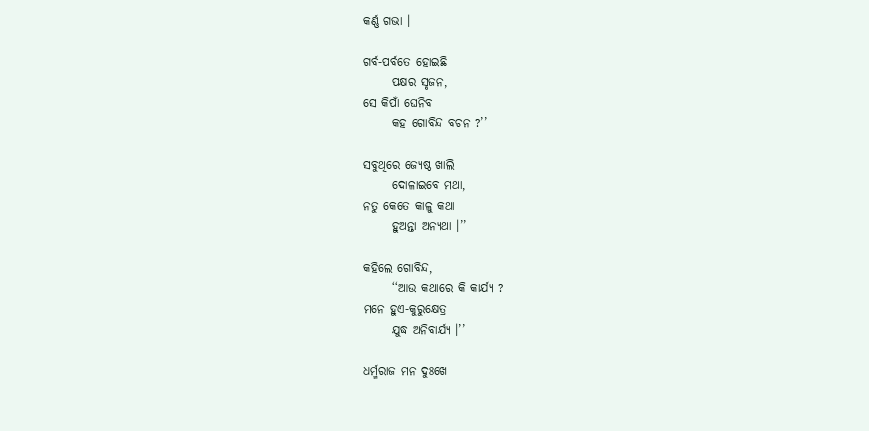କର୍ଣ୍ଣ ଗଭା ।

ଗର୍ବ-ପର୍ବତେ ହୋଇଛି
      ପକ୍ଷର ସୃଜନ,
ସେ କିପାଁ ଘେନିବ
      କହ ଗୋବିନ୍ଦ ବଚନ ?’’

ସବୁଥିରେ ଜ୍ୟେଷ୍ଠ ଖାଲି
      ଦୋଳାଇବେ ମଥା,
ନତୁ କେତେ କାଳୁ କଥା
      ହୁଅନ୍ତା ଅନ୍ୟଥା ।’’

କହିଲେ ଗୋବିନ୍ଦ,
      ‘‘ଆଉ କଥାରେ କି କାର୍ଯ୍ୟ ?
ମନେ ହୁଏ-କୁରୁକ୍ଷେତ୍ର
      ଯୁଦ୍ଧ ଅନିବାର୍ଯ୍ୟ ।’’

ଧର୍ମ୍ମରାଜ ମନ ଦୁଃଖେ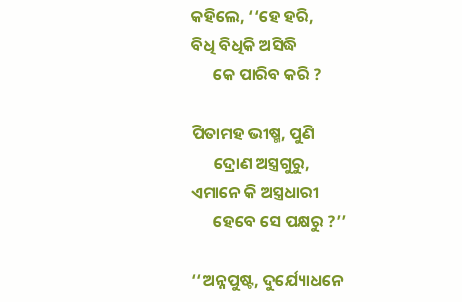କହିଲେ, ‘‘ହେ ହରି,
ବିଧି ବିଧିକି ଅସିଦ୍ଧି
      କେ ପାରିବ କରି ?

ପିତାମହ ଭୀଷ୍ମ, ପୁଣି
      ଦ୍ରୋଣ ଅସ୍ତ୍ରଗୁରୁ,
ଏମାନେ କି ଅସ୍ତ୍ରଧାରୀ
      ହେବେ ସେ ପକ୍ଷରୁ ?’’

‘‘ଅନ୍ନପୁଷ୍ଟ, ଦୁର୍ଯ୍ୟୋଧନେ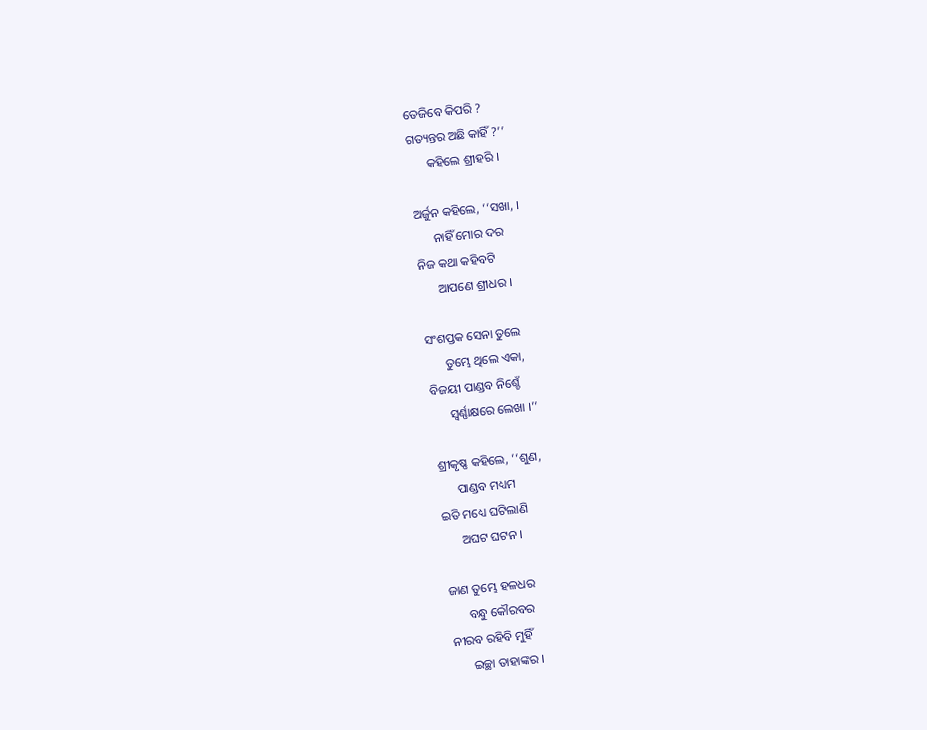ତେଜିବେ କିପରି ?
ଗତ୍ୟନ୍ତର ଅଛି କାହିଁ ?’’
      କହିଲେ ଶ୍ରୀହରି ।

ଅର୍ଜୁନ କହିଲେ, ‘‘ସଖା, ।
      ନାହିଁ ମୋର ଦର
ନିଜ କଥା କହିବଟି
      ଆପଣେ ଶ୍ରୀଧର ।

ସଂଶପ୍ତକ ସେନା ତୁଲେ
      ତୁମ୍ଭେ ଥିଲେ ଏକା,
ବିଜୟୀ ପାଣ୍ଡବ ନିଶ୍ଚେଁ
      ସ୍ୱର୍ଣ୍ଣାକ୍ଷରେ ଲେଖା ।’’

ଶ୍ରୀକୃଷ୍ଣ କହିଲେ, ‘‘ଶୁଣ,
      ପାଣ୍ଡବ ମଧ୍ୟମ
ଇତି ମଧ୍ୟେ ଘଟିଲାଣି
      ଅଘଟ ଘଟନ ।

ଜାଣ ତୁମ୍ଭେ ହଳଧର
      ବନ୍ଧୁ କୌରବର
ନୀରବ ରହିବି ମୁହିଁ
      ଇଚ୍ଛା ତାହାଙ୍କର ।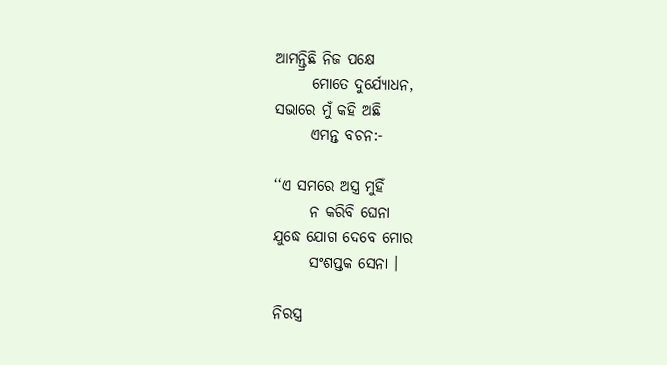ଆମନ୍ତ୍ରିଛି ନିଜ ପକ୍ଷେ
      ମୋତେ ଦୁର୍ଯ୍ୟୋଧନ,
ସଭାରେ ମୁଁ କହି ଅଛି
      ଏମନ୍ତ ବଚନ:-

‘‘ଏ ସମରେ ଅସ୍ତ୍ର ମୁହିଁ
      ନ କରିବି ଘେନା
ଯୁଦ୍ଧେ ଯୋଗ ଦେବେ ମୋର
      ସଂଶପ୍ତକ ସେନା ।

ନିରସ୍ତ୍ର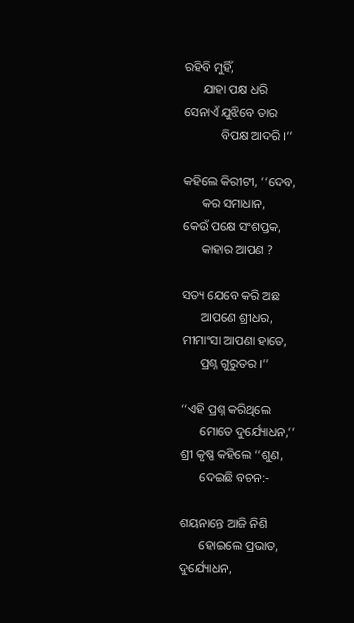ରହିବି ମୁହିଁ,
      ଯାହା ପକ୍ଷ ଧରି
ସେନାଏଁ ଯୁଝିବେ ତାର
            ବିପକ୍ଷ ଆଦରି ।’’

କହିଲେ କିରୀଟୀ, ‘‘ଦେବ,
      କର ସମାଧାନ,
କେଉଁ ପକ୍ଷେ ସଂଶପ୍ତକ,
      କାହାର ଆପଣ ?

ସତ୍ୟ ଯେବେ କରି ଅଛ
      ଆପଣେ ଶ୍ରୀଧର,
ମୀମାଂସା ଆପଣା ହାତେ,
      ପ୍ରଶ୍ନ ଗୁରୁତର ।’’

‘‘ଏହି ପ୍ରଶ୍ନ କରିଥିଲେ
      ମୋତେ ଦୁର୍ଯ୍ୟୋଧନ,’’
ଶ୍ରୀ କୃଷ୍ଣ କହିଲେ ‘‘ଶୁଣ,
      ଦେଇଛି ବଚନ:-

ଶୟନାନ୍ତେ ଆଜି ନିଶି
      ହୋଇଲେ ପ୍ରଭାତ,
ଦୁର୍ଯ୍ୟୋଧନ,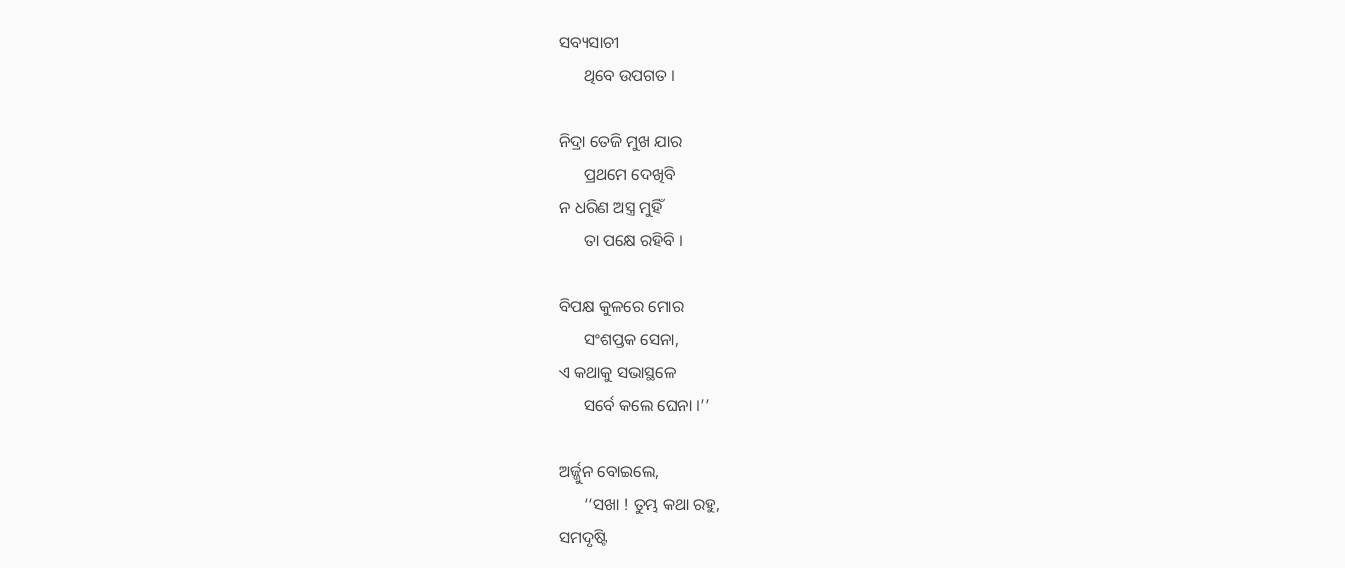ସବ୍ୟସାଚୀ
      ଥିବେ ଉପଗତ ।

ନିଦ୍ରା ତେଜି ମୁଖ ଯାର
      ପ୍ରଥମେ ଦେଖିବି
ନ ଧରିଣ ଅସ୍ତ୍ର ମୁହିଁ
      ତା ପକ୍ଷେ ରହିବି ।

ବିପକ୍ଷ କୁଳରେ ମୋର
      ସଂଶପ୍ତକ ସେନା,
ଏ କଥାକୁ ସଭାସ୍ଥଳେ
      ସର୍ବେ କଲେ ଘେନା ।’’

ଅର୍ଜ୍ଜୁନ ବୋଇଲେ,
      ‘‘ସଖା ! ତୁମ୍ଭ କଥା ରହୁ,
ସମଦୃଷ୍ଟି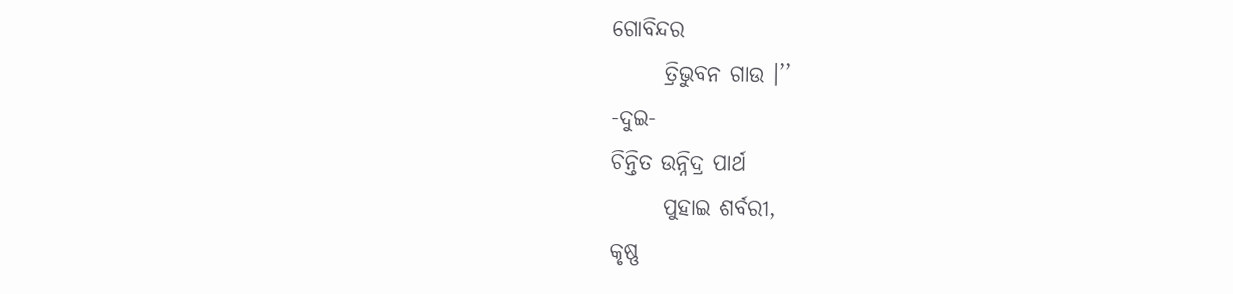ଗୋବିନ୍ଦର
      ତ୍ରିଭୁବନ ଗାଉ ।’’
-ଦୁଇ-
ଚିନ୍ତିତ ଉନ୍ନିଦ୍ର ପାର୍ଥ
      ପୁହାଇ ଶର୍ବରୀ,
କୃଷ୍ଣ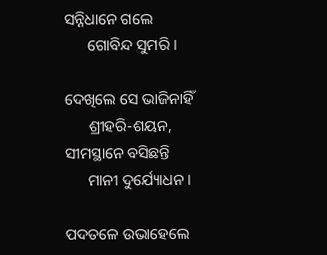ସନ୍ନିଧାନେ ଗଲେ
      ଗୋବିନ୍ଦ ସୁମରି ।

ଦେଖିଲେ ସେ ଭାଜିନାହିଁ
      ଶ୍ରୀହରି-ଶୟନ,
ସୀମସ୍ଥାନେ ବସିଛନ୍ତି
      ମାନୀ ଦୁର୍ଯ୍ୟୋଧନ ।

ପଦତଳେ ଉଭାହେଲେ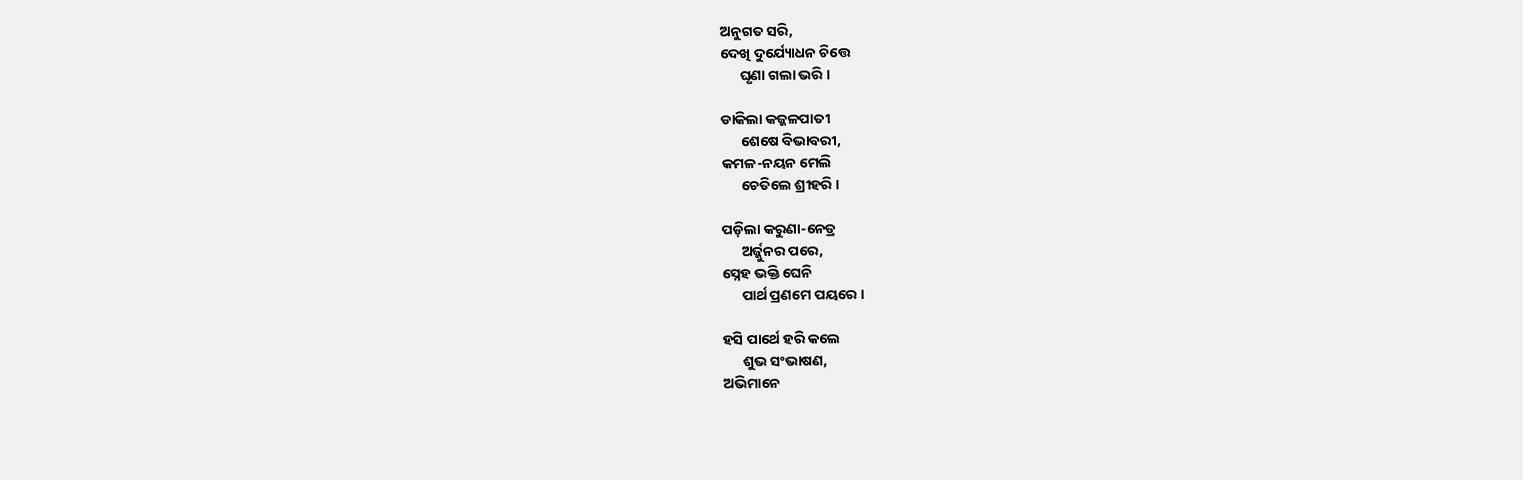ଅନୁଗତ ସରି,
ଦେଖି ଦୁର୍ଯ୍ୟୋଧନ ଚିତ୍ତେ
      ଘୃଣା ଗଲା ଭରି ।

ଡାକିଲା କଜ୍ଜଳପାତୀ
      ଶେଷେ ବିଭାବରୀ,
କମଳ-ନୟନ ମେଲି
      ଚେତିଲେ ଶ୍ରୀହରି ।

ପଡ଼ିଲା କରୁଣା-ନେତ୍ର
      ଅର୍ଜ୍ଜୁନର ପରେ,
ସ୍ନେହ ଭକ୍ତି ଘେନି
      ପାର୍ଥ ପ୍ରଣମେ ପୟରେ ।

ହସି ପାର୍ଥେ ହରି କଲେ
      ଶୁଭ ସଂଭାଷଣ,
ଅଭିମାନେ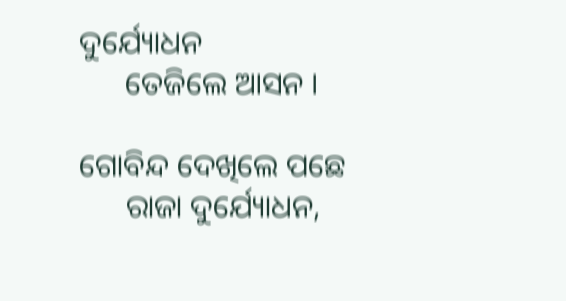ଦୁର୍ଯ୍ୟୋଧନ
      ତେଜିଲେ ଆସନ ।

ଗୋବିନ୍ଦ ଦେଖିଲେ ପଛେ
      ରାଜା ଦୁର୍ଯ୍ୟୋଧନ,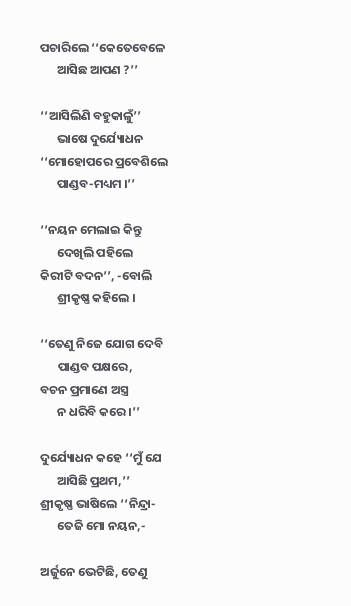ପଚାରିଲେ ‘‘କେତେବେଳେ
      ଆସିଛ ଆପଣ ?’’

‘‘ଆସିଲିଣି ବହୁକାଳୁଁ’’
      ଭାଷେ ଦୁର୍ଯ୍ୟୋଧନ
‘‘ମୋହୋପରେ ପ୍ରବେଶିଲେ
      ପାଣ୍ଡବ-ମଧ୍ୟମ ।’’

‘‘ନୟନ ମେଲାଇ କିନ୍ତୁ
      ଦେଖିଲି ପହିଲେ
କିରୀଟି ବଦନ’’, -ବୋଲି
      ଶ୍ରୀକୃଷ୍ଣ କହିଲେ ।

‘‘ତେଣୁ ନିଜେ ଯୋଗ ଦେବି
      ପାଣ୍ଡବ ପକ୍ଷରେ,
ବଚନ ପ୍ରମାଣେ ଅସ୍ତ୍ର
      ନ ଧରିବି କରେ ।’’

ଦୁର୍ଯ୍ୟୋଧନ କହେ ‘‘ମୁଁ ଯେ
      ଆସିଛି ପ୍ରଥମ,’’
ଶ୍ରୀକୃଷ୍ଣ ଭାଷିଲେ ‘‘ନିନ୍ଦ୍ରା-
      ତେଜି ମୋ ନୟନ,-

ଅର୍ଜୁନେ ଭେଟିଛି, ତେଣୁ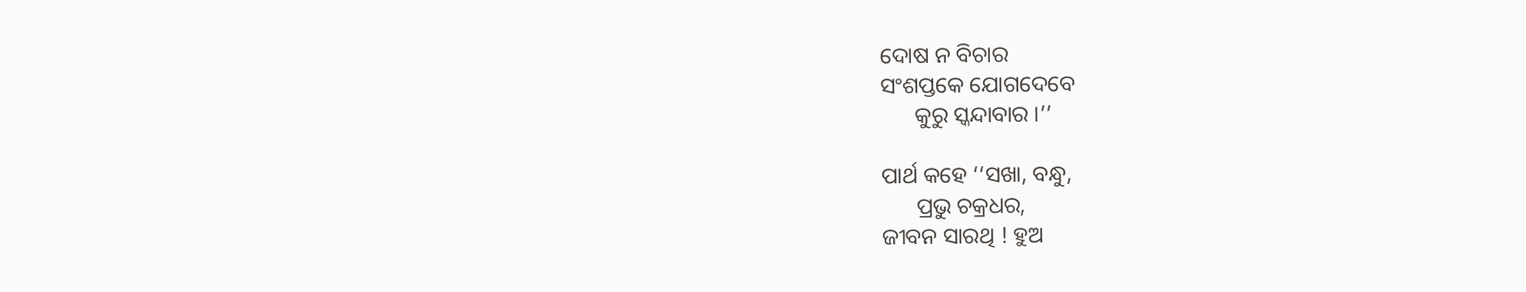ଦୋଷ ନ ବିଚାର
ସଂଶପ୍ତକେ ଯୋଗଦେବେ
      କୁରୁ ସ୍କନ୍ଦାବାର ।’’

ପାର୍ଥ କହେ ‘‘ସଖା, ବନ୍ଧୁ,
      ପ୍ରଭୁ ଚକ୍ରଧର,
ଜୀବନ ସାରଥି ! ହୁଅ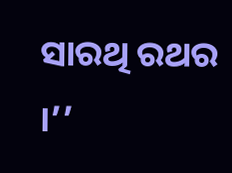ସାରଥି ରଥର ।’’